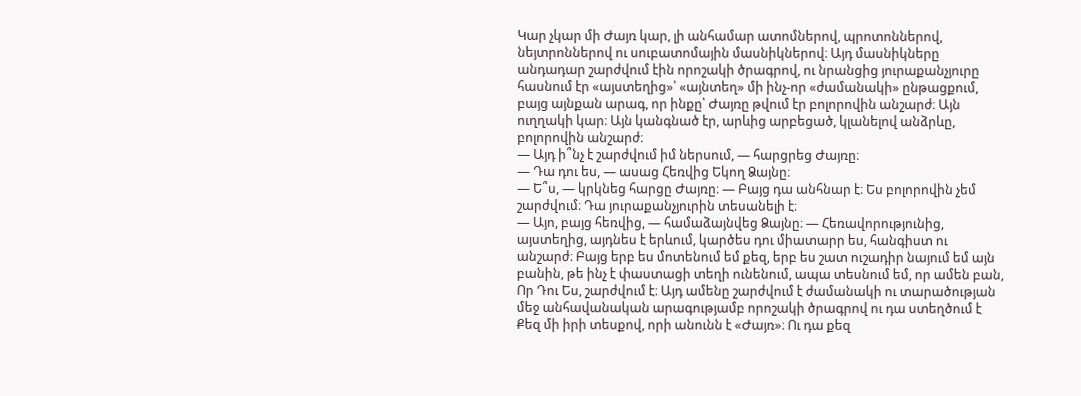Կար չկար մի Ժայռ կար, լի անհամար ատոմներով, պրոտոններով, նեյտրոններով ու սուբատոմային մասնիկներով։ Այդ մասնիկները անդադար շարժվում էին որոշակի ծրագրով, ու նրանցից յուրաքանչյուրը հասնում էր «այստեղից»՝ «այնտեղ» մի ինչ-որ «ժամանակի» ընթացքում, բայց այնքան արագ, որ ինքը՝ Ժայռը թվում էր բոլորովին անշարժ։ Այն ուղղակի կար։ Այն կանգնած էր, արևից արբեցած, կլանելով անձրևը, բոլորովին անշարժ։
— Այդ ի՞նչ է շարժվում իմ ներսում, — հարցրեց Ժայռը։
— Դա դու ես, — ասաց Հեռվից Եկող Ձայնը։
— Ե՞ս, — կրկնեց հարցը Ժայռը։ — Բայց դա անհնար է։ Ես բոլորովին չեմ շարժվում։ Դա յուրաքանչյուրին տեսանելի է։
— Այո, բայց հեռվից, — համաձայնվեց Ձայնը։ — Հեռավորությունից, այստեղից, այդնես է երևում, կարծես դու միատարր ես, հանգիստ ու անշարժ։ Բայց երբ ես մոտենում եմ քեզ, երբ ես շատ ուշադիր նայում եմ այն բանին, թե ինչ է փաստացի տեղի ունենում, ապա տեսնում եմ, որ ամեն բան, Որ Դու Ես, շարժվում է։ Այդ ամենը շարժվում է ժամանակի ու տարածության մեջ անհավանական արագությամբ որոշակի ծրագրով ու դա ստեղծում է Քեզ մի իրի տեսքով, որի անունն է «Ժայռ»։ Ու դա քեզ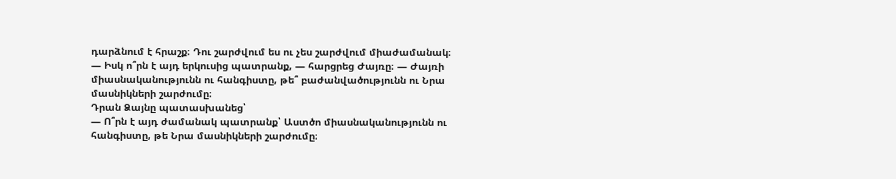դարձնում է հրաշք։ Դու շարժվում ես ու չես շարժվում միաժամանակ։
— Իսկ ո՞րն է այդ երկուսից պատրանք, — հարցրեց Ժայռը։ — Ժայռի միասնականությունն ու հանգիստը, թե՞ բաժանվածությունն ու Նրա մասնիկների շարժումը։
Դրան Ձայնը պատասխանեց՝
— Ո՞րն է այդ ժամանակ պատրանք՝ Աստծո միասնականությունն ու հանգիստը, թե Նրա մասնիկների շարժումը։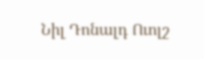Նիլ Դոնալդ Ուոլշ